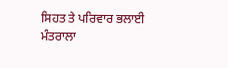ਸਿਹਤ ਤੇ ਪਰਿਵਾਰ ਭਲਾਈ ਮੰਤਰਾਲਾ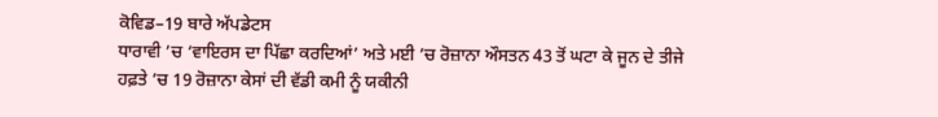ਕੋਵਿਡ–19 ਬਾਰੇ ਅੱਪਡੇਟਸ
ਧਾਰਾਵੀ ’ਚ ‘ਵਾਇਰਸ ਦਾ ਪਿੱਛਾ ਕਰਦਿਆਂ’ ਅਤੇ ਮਈ ’ਚ ਰੋਜ਼ਾਨਾ ਔਸਤਨ 43 ਤੋਂ ਘਟਾ ਕੇ ਜੂਨ ਦੇ ਤੀਜੇ ਹਫ਼ਤੇ ’ਚ 19 ਰੋਜ਼ਾਨਾ ਕੇਸਾਂ ਦੀ ਵੱਡੀ ਕਮੀ ਨੂੰ ਯਕੀਨੀ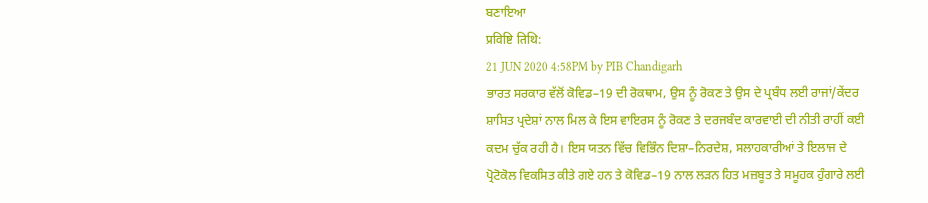ਬਣਾਇਆ
प्रविष्टि तिथि:
21 JUN 2020 4:58PM by PIB Chandigarh
ਭਾਰਤ ਸਰਕਾਰ ਵੱਲੋਂ ਕੋਵਿਡ–19 ਦੀ ਰੋਕਥਾਮ, ਉਸ ਨੂੰ ਰੋਕਣ ਤੇ ਉਸ ਦੇ ਪ੍ਰਬੰਧ ਲਈ ਰਾਜਾਂ/ਕੇਂਦਰ ਸ਼ਾਸਿਤ ਪ੍ਰਦੇਸ਼ਾਂ ਨਾਲ ਮਿਲ ਕੇ ਇਸ ਵਾਇਰਸ ਨੂੰ ਰੋਕਣ ਤੇ ਦਰਜਬੰਦ ਕਾਰਵਾਈ ਦੀ ਨੀਤੀ ਰਾਹੀਂ ਕਈ ਕਦਮ ਚੁੱਕ ਰਹੀ ਹੈ। ਇਸ ਯਤਨ ਵਿੱਚ ਵਿਭਿੰਨ ਦਿਸ਼ਾ–ਨਿਰਦੇਸ਼, ਸਲਾਹਕਾਰੀਆਂ ਤੇ ਇਲਾਜ ਦੇ ਪ੍ਰੋਟੋਕੋਲ ਵਿਕਸਿਤ ਕੀਤੇ ਗਏ ਹਨ ਤੇ ਕੋਵਿਡ–19 ਨਾਲ ਲੜਨ ਹਿਤ ਮਜ਼ਬੂਤ ਤੇ ਸਮੂਹਕ ਹੁੰਗਾਰੇ ਲਈ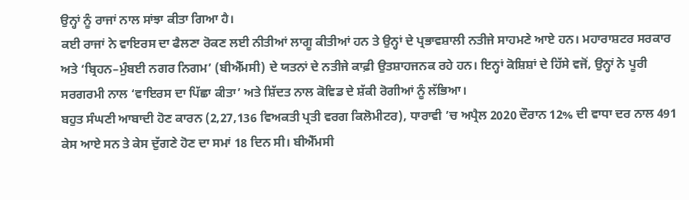ਉਨ੍ਹਾਂ ਨੂੰ ਰਾਜਾਂ ਨਾਲ ਸਾਂਝਾ ਕੀਤਾ ਗਿਆ ਹੈ।
ਕਈ ਰਾਜਾਂ ਨੇ ਵਾਇਰਸ ਦਾ ਫੈਲਣਾ ਰੋਕਣ ਲਈ ਨੀਤੀਆਂ ਲਾਗੂ ਕੀਤੀਆਂ ਹਨ ਤੇ ਉਨ੍ਹਾਂ ਦੇ ਪ੍ਰਭਾਵਸ਼ਾਲੀ ਨਤੀਜੇ ਸਾਹਮਣੇ ਆਏ ਹਨ। ਮਹਾਰਾਸ਼ਟਰ ਸਰਕਾਰ ਅਤੇ ‘ਬ੍ਰਿਹਨ–ਮੁੰਬਈ ਨਗਰ ਨਿਗਮ’ (ਬੀਐੱਮਸੀ) ਦੇ ਯਤਨਾਂ ਦੇ ਨਤੀਜੇ ਕਾਫ਼ੀ ਉਤਸ਼ਾਹਜਨਕ ਰਹੇ ਹਨ। ਇਨ੍ਹਾਂ ਕੋਸ਼ਿਸ਼ਾਂ ਦੇ ਹਿੱਸੇ ਵਜੋਂ, ਉਨ੍ਹਾਂ ਨੇ ਪੂਰੀ ਸਰਗਰਮੀ ਨਾਲ ‘ਵਾਇਰਸ ਦਾ ਪਿੱਛਾ ਕੀਤਾ’ ਅਤੇ ਸ਼ਿੱਦਤ ਨਾਲ ਕੋਵਿਡ ਦੇ ਸ਼ੱਕੀ ਰੋਗੀਆਂ ਨੂੰ ਲੱਭਿਆ।
ਬਹੁਤ ਸੰਘਣੀ ਆਬਾਦੀ ਹੋਣ ਕਾਰਨ (2,27,136 ਵਿਅਕਤੀ ਪ੍ਰਤੀ ਵਰਗ ਕਿਲੋਮੀਟਰ), ਧਾਰਾਵੀ ’ਚ ਅਪ੍ਰੈਲ 2020 ਦੌਰਾਨ 12% ਦੀ ਵਾਧਾ ਦਰ ਨਾਲ 491 ਕੇਸ ਆਏ ਸਨ ਤੇ ਕੇਸ ਦੁੱਗਣੇ ਹੋਣ ਦਾ ਸਮਾਂ 18 ਦਿਨ ਸੀ। ਬੀਐੱਮਸੀ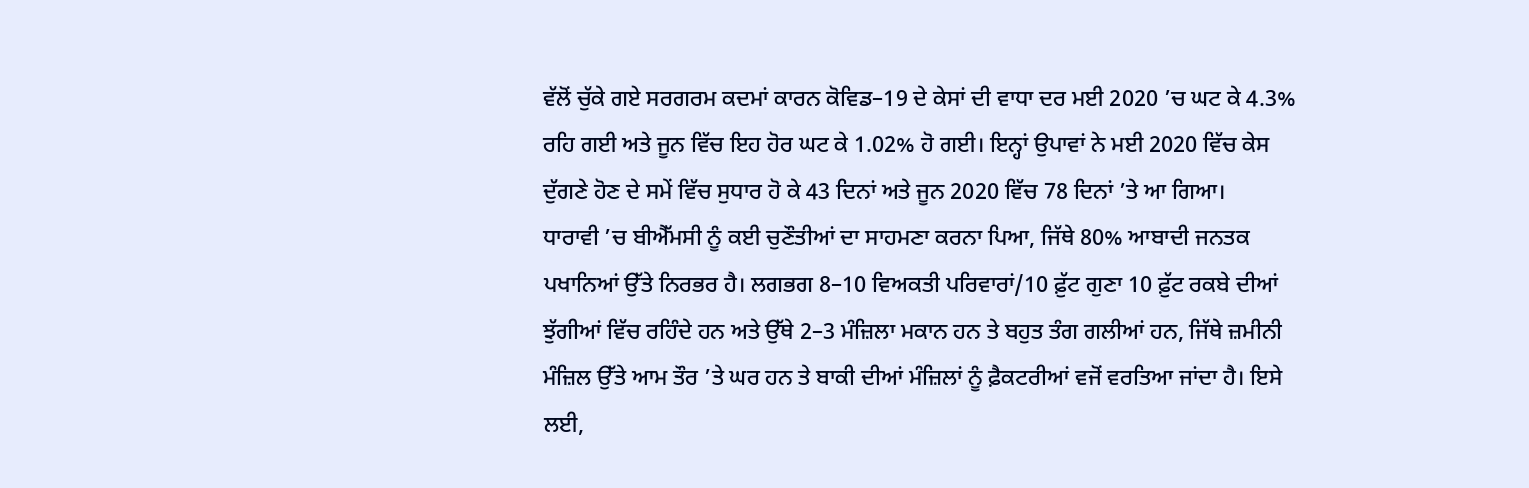ਵੱਲੋਂ ਚੁੱਕੇ ਗਏ ਸਰਗਰਮ ਕਦਮਾਂ ਕਾਰਨ ਕੋਵਿਡ–19 ਦੇ ਕੇਸਾਂ ਦੀ ਵਾਧਾ ਦਰ ਮਈ 2020 ’ਚ ਘਟ ਕੇ 4.3% ਰਹਿ ਗਈ ਅਤੇ ਜੂਨ ਵਿੱਚ ਇਹ ਹੋਰ ਘਟ ਕੇ 1.02% ਹੋ ਗਈ। ਇਨ੍ਹਾਂ ਉਪਾਵਾਂ ਨੇ ਮਈ 2020 ਵਿੱਚ ਕੇਸ ਦੁੱਗਣੇ ਹੋਣ ਦੇ ਸਮੇਂ ਵਿੱਚ ਸੁਧਾਰ ਹੋ ਕੇ 43 ਦਿਨਾਂ ਅਤੇ ਜੂਨ 2020 ਵਿੱਚ 78 ਦਿਨਾਂ ’ਤੇ ਆ ਗਿਆ।
ਧਾਰਾਵੀ ’ਚ ਬੀਐੱਮਸੀ ਨੂੰ ਕਈ ਚੁਣੌਤੀਆਂ ਦਾ ਸਾਹਮਣਾ ਕਰਨਾ ਪਿਆ, ਜਿੱਥੇ 80% ਆਬਾਦੀ ਜਨਤਕ ਪਖਾਨਿਆਂ ਉੱਤੇ ਨਿਰਭਰ ਹੈ। ਲਗਭਗ 8–10 ਵਿਅਕਤੀ ਪਰਿਵਾਰਾਂ/10 ਫ਼ੁੱਟ ਗੁਣਾ 10 ਫ਼ੁੱਟ ਰਕਬੇ ਦੀਆਂ ਝੁੱਗੀਆਂ ਵਿੱਚ ਰਹਿੰਦੇ ਹਨ ਅਤੇ ਉੱਥੇ 2–3 ਮੰਜ਼ਿਲਾ ਮਕਾਨ ਹਨ ਤੇ ਬਹੁਤ ਤੰਗ ਗਲੀਆਂ ਹਨ, ਜਿੱਥੇ ਜ਼ਮੀਨੀ ਮੰਜ਼ਿਲ ਉੱਤੇ ਆਮ ਤੌਰ ’ਤੇ ਘਰ ਹਨ ਤੇ ਬਾਕੀ ਦੀਆਂ ਮੰਜ਼ਿਲਾਂ ਨੂੰ ਫ਼ੈਕਟਰੀਆਂ ਵਜੋਂ ਵਰਤਿਆ ਜਾਂਦਾ ਹੈ। ਇਸੇ ਲਈ,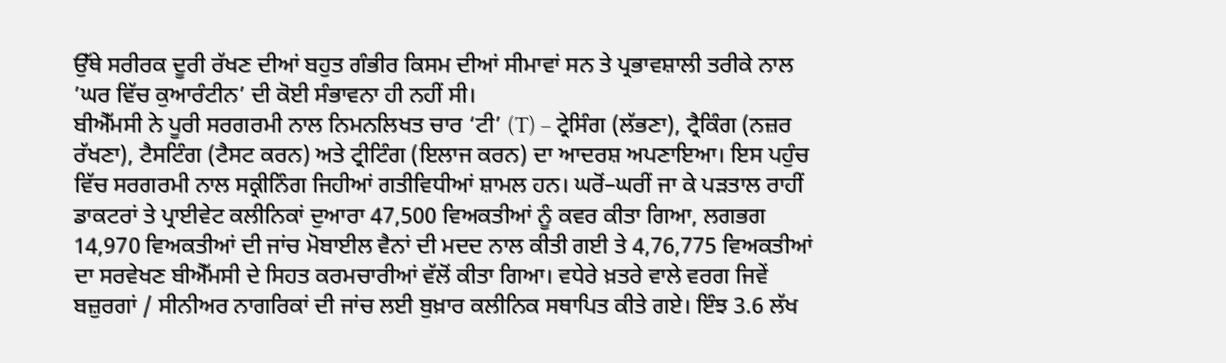ਉੱਥੇ ਸਰੀਰਕ ਦੂਰੀ ਰੱਖਣ ਦੀਆਂ ਬਹੁਤ ਗੰਭੀਰ ਕਿਸਮ ਦੀਆਂ ਸੀਮਾਵਾਂ ਸਨ ਤੇ ਪ੍ਰਭਾਵਸ਼ਾਲੀ ਤਰੀਕੇ ਨਾਲ ’ਘਰ ਵਿੱਚ ਕੁਆਰੰਟੀਨ’ ਦੀ ਕੋਈ ਸੰਭਾਵਨਾ ਹੀ ਨਹੀਂ ਸੀ।
ਬੀਐੱਮਸੀ ਨੇ ਪੂਰੀ ਸਰਗਰਮੀ ਨਾਲ ਨਿਮਨਲਿਖਤ ਚਾਰ ‘ਟੀ’ (T) – ਟ੍ਰੇਸਿੰਗ (ਲੱਭਣਾ), ਟ੍ਰੈਕਿੰਗ (ਨਜ਼ਰ ਰੱਖਣਾ), ਟੈਸਟਿੰਗ (ਟੈਸਟ ਕਰਨ) ਅਤੇ ਟ੍ਰੀਟਿੰਗ (ਇਲਾਜ ਕਰਨ) ਦਾ ਆਦਰਸ਼ ਅਪਣਾਇਆ। ਇਸ ਪਹੁੰਚ ਵਿੱਚ ਸਰਗਰਮੀ ਨਾਲ ਸਕ੍ਰੀਨਿੰਗ ਜਿਹੀਆਂ ਗਤੀਵਿਧੀਆਂ ਸ਼ਾਮਲ ਹਨ। ਘਰੋਂ–ਘਰੀਂ ਜਾ ਕੇ ਪੜਤਾਲ ਰਾਹੀਂ ਡਾਕਟਰਾਂ ਤੇ ਪ੍ਰਾਈਵੇਟ ਕਲੀਨਿਕਾਂ ਦੁਆਰਾ 47,500 ਵਿਅਕਤੀਆਂ ਨੂੰ ਕਵਰ ਕੀਤਾ ਗਿਆ, ਲਗਭਗ 14,970 ਵਿਅਕਤੀਆਂ ਦੀ ਜਾਂਚ ਮੋਬਾਈਲ ਵੈਨਾਂ ਦੀ ਮਦਦ ਨਾਲ ਕੀਤੀ ਗਈ ਤੇ 4,76,775 ਵਿਅਕਤੀਆਂ ਦਾ ਸਰਵੇਖਣ ਬੀਐੱਮਸੀ ਦੇ ਸਿਹਤ ਕਰਮਚਾਰੀਆਂ ਵੱਲੋਂ ਕੀਤਾ ਗਿਆ। ਵਧੇਰੇ ਖ਼ਤਰੇ ਵਾਲੇ ਵਰਗ ਜਿਵੇਂ ਬਜ਼ੁਰਗਾਂ / ਸੀਨੀਅਰ ਨਾਗਰਿਕਾਂ ਦੀ ਜਾਂਚ ਲਈ ਬੁਖ਼ਾਰ ਕਲੀਨਿਕ ਸਥਾਪਿਤ ਕੀਤੇ ਗਏ। ਇੰਝ 3.6 ਲੱਖ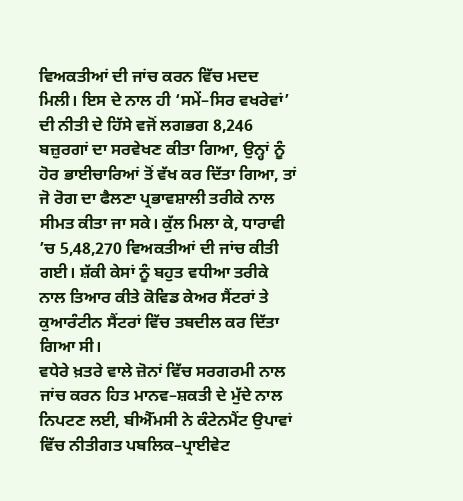ਵਿਅਕਤੀਆਂ ਦੀ ਜਾਂਚ ਕਰਨ ਵਿੱਚ ਮਦਦ ਮਿਲੀ। ਇਸ ਦੇ ਨਾਲ ਹੀ ‘ਸਮੇਂ–ਸਿਰ ਵਖਰੇਵਾਂ’ ਦੀ ਨੀਤੀ ਦੇ ਹਿੱਸੇ ਵਜੋਂ ਲਗਭਗ 8,246 ਬਜ਼ੁਰਗਾਂ ਦਾ ਸਰਵੇਖਣ ਕੀਤਾ ਗਿਆ, ਉਨ੍ਹਾਂ ਨੂੰ ਹੋਰ ਭਾਈਚਾਰਿਆਂ ਤੋਂ ਵੱਖ ਕਰ ਦਿੱਤਾ ਗਿਆ, ਤਾਂ ਜੋ ਰੋਗ ਦਾ ਫੈਲਣਾ ਪ੍ਰਭਾਵਸ਼ਾਲੀ ਤਰੀਕੇ ਨਾਲ ਸੀਮਤ ਕੀਤਾ ਜਾ ਸਕੇ। ਕੁੱਲ ਮਿਲਾ ਕੇ, ਧਾਰਾਵੀ ’ਚ 5,48,270 ਵਿਅਕਤੀਆਂ ਦੀ ਜਾਂਚ ਕੀਤੀ ਗਈ। ਸ਼ੱਕੀ ਕੇਸਾਂ ਨੂੰ ਬਹੁਤ ਵਧੀਆ ਤਰੀਕੇ ਨਾਲ ਤਿਆਰ ਕੀਤੇ ਕੋਵਿਡ ਕੇਅਰ ਸੈਂਟਰਾਂ ਤੇ ਕੁਆਰੰਟੀਨ ਸੈਂਟਰਾਂ ਵਿੱਚ ਤਬਦੀਲ ਕਰ ਦਿੱਤਾ ਗਿਆ ਸੀ।
ਵਧੇਰੇ ਖ਼ਤਰੇ ਵਾਲੇ ਜ਼ੋਨਾਂ ਵਿੱਚ ਸਰਗਰਮੀ ਨਾਲ ਜਾਂਚ ਕਰਨ ਹਿਤ ਮਾਨਵ–ਸ਼ਕਤੀ ਦੇ ਮੁੱਦੇ ਨਾਲ ਨਿਪਟਣ ਲਈ, ਬੀਐੱਮਸੀ ਨੇ ਕੰਟੇਨਮੈਂਟ ਉਪਾਵਾਂ ਵਿੱਚ ਨੀਤੀਗਤ ਪਬਲਿਕ–ਪ੍ਰਾਈਵੇਟ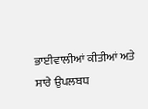ਭਾਈਵਾਲੀਆਂ ਕੀਤੀਆਂ ਅਤੇ ਸਾਰੇ ਉਪਲਬਧ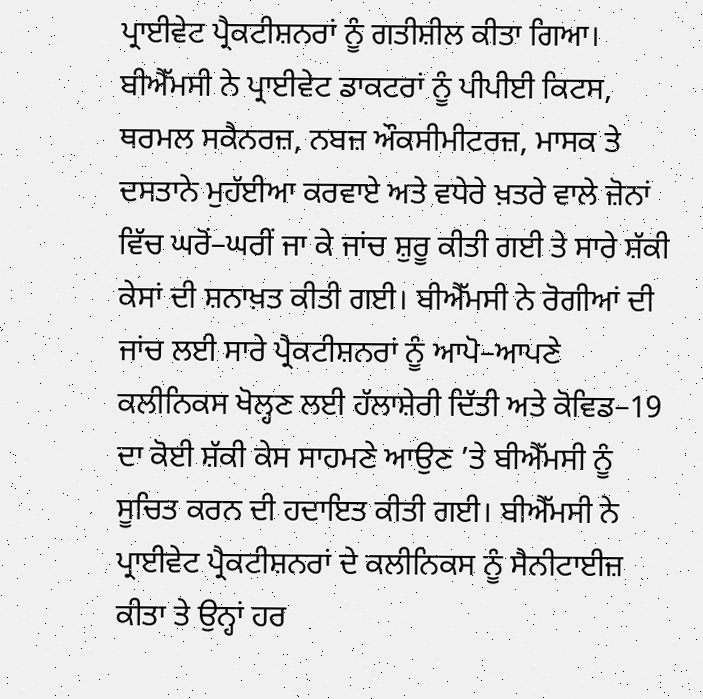ਪ੍ਰਾਈਵੇਟ ਪ੍ਰੈਕਟੀਸ਼ਨਰਾਂ ਨੂੰ ਗਤੀਸ਼ੀਲ ਕੀਤਾ ਗਿਆ। ਬੀਐੱਮਸੀ ਨੇ ਪ੍ਰਾਈਵੇਟ ਡਾਕਟਰਾਂ ਨੂੰ ਪੀਪੀਈ ਕਿਟਸ, ਥਰਮਲ ਸਕੈਨਰਜ਼, ਨਬਜ਼ ਔਕਸੀਮੀਟਰਜ਼, ਮਾਸਕ ਤੇ ਦਸਤਾਨੇ ਮੁਹੱਈਆ ਕਰਵਾਏ ਅਤੇ ਵਧੇਰੇ ਖ਼ਤਰੇ ਵਾਲੇ ਜ਼ੋਨਾਂ ਵਿੱਚ ਘਰੋਂ–ਘਰੀਂ ਜਾ ਕੇ ਜਾਂਚ ਸ਼ੁਰੂ ਕੀਤੀ ਗਈ ਤੇ ਸਾਰੇ ਸ਼ੱਕੀ ਕੇਸਾਂ ਦੀ ਸ਼ਨਾਖ਼ਤ ਕੀਤੀ ਗਈ। ਬੀਐੱਮਸੀ ਨੇ ਰੋਗੀਆਂ ਦੀ ਜਾਂਚ ਲਈ ਸਾਰੇ ਪ੍ਰੈਕਟੀਸ਼ਨਰਾਂ ਨੂੰ ਆਪੋ–ਆਪਣੇ ਕਲੀਨਿਕਸ ਖੋਲ੍ਹਣ ਲਈ ਹੱਲਾਸ਼ੇਰੀ ਦਿੱਤੀ ਅਤੇ ਕੋਵਿਡ–19 ਦਾ ਕੋਈ ਸ਼ੱਕੀ ਕੇਸ ਸਾਹਮਣੇ ਆਉਣ ’ਤੇ ਬੀਐੱਮਸੀ ਨੂੰ ਸੂਚਿਤ ਕਰਨ ਦੀ ਹਦਾਇਤ ਕੀਤੀ ਗਈ। ਬੀਐੱਮਸੀ ਨੇ ਪ੍ਰਾਈਵੇਟ ਪ੍ਰੈਕਟੀਸ਼ਨਰਾਂ ਦੇ ਕਲੀਨਿਕਸ ਨੂੰ ਸੈਨੀਟਾਈਜ਼ ਕੀਤਾ ਤੇ ਉਨ੍ਹਾਂ ਹਰ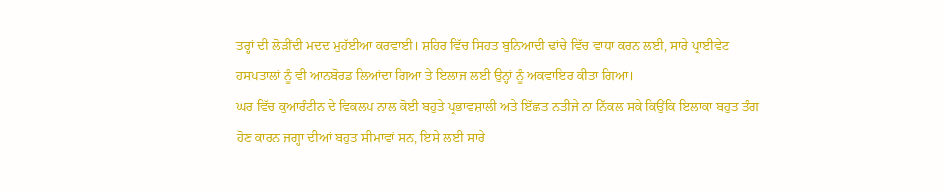ਤਰ੍ਹਾਂ ਦੀ ਲੋੜੀਂਦੀ ਮਦਦ ਮੁਹੱਈਆ ਕਰਵਾਈ। ਸ਼ਹਿਰ ਵਿੱਚ ਸਿਹਤ ਬੁਨਿਆਦੀ ਢਾਂਚੇ ਵਿੱਚ ਵਾਧਾ ਕਰਨ ਲਈ, ਸਾਰੇ ਪ੍ਰਾਈਵੇਟ ਹਸਪਤਾਲਾਂ ਨੂੰ ਵੀ ਆਨਬੋਰਡ ਲਿਆਂਦਾ ਗਿਆ ਤੇ ਇਲਾਜ ਲਈ ਉਨ੍ਹਾਂ ਨੂੰ ਅਕਵਾਇਰ ਕੀਤਾ ਗਿਆ।
ਘਰ ਵਿੱਚ ਕੁਆਰੰਟੀਨ ਦੇ ਵਿਕਲਪ ਨਾਲ ਕੋਈ ਬਹੁਤੇ ਪ੍ਰਭਾਵਸ਼ਾਲੀ ਅਤੇ ਇੱਛਤ ਨਤੀਜੇ ਨਾ ਨਿੱਕਲ ਸਕੇ ਕਿਉਂਕਿ ਇਲਾਕਾ ਬਹੁਤ ਤੰਗ ਹੋਣ ਕਾਰਨ ਜਗ੍ਹਾ ਦੀਆਂ ਬਹੁਤ ਸੀਮਾਵਾਂ ਸਨ, ਇਸੇ ਲਈ ਸਾਰੇ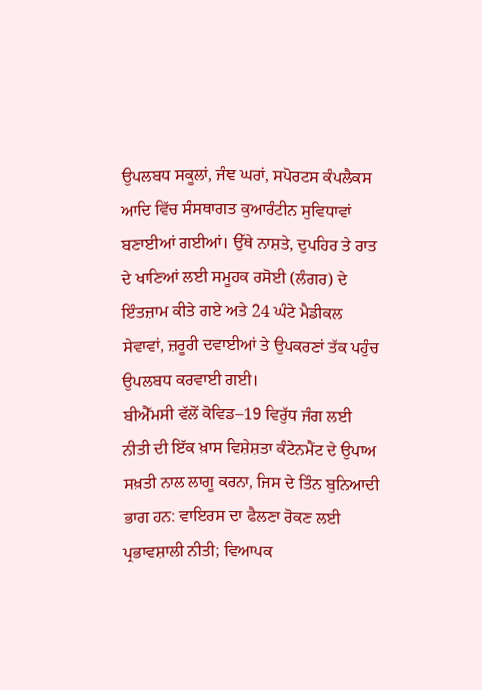ਉਪਲਬਧ ਸਕੂਲਾਂ, ਜੰਞ ਘਰਾਂ, ਸਪੋਰਟਸ ਕੰਪਲੈਕਸ ਆਦਿ ਵਿੱਚ ਸੰਸਥਾਗਤ ਕੁਆਰੰਟੀਨ ਸੁਵਿਧਾਵਾਂ ਬਣਾਈਆਂ ਗਈਆਂ। ਉੱਥੇ ਨਾਸ਼ਤੇ, ਦੁਪਹਿਰ ਤੇ ਰਾਤ ਦੇ ਖਾਣਿਆਂ ਲਈ ਸਮੂਹਕ ਰਸੋਈ (ਲੰਗਰ) ਦੇ ਇੰਤਜ਼ਾਮ ਕੀਤੇ ਗਏ ਅਤੇ 24 ਘੰਟੇ ਮੈਡੀਕਲ ਸੇਵਾਵਾਂ, ਜ਼ਰੂਰੀ ਦਵਾਈਆਂ ਤੇ ਉਪਕਰਣਾਂ ਤੱਕ ਪਹੁੰਚ ਉਪਲਬਧ ਕਰਵਾਈ ਗਈ।
ਬੀਐੱਮਸੀ ਵੱਲੋਂ ਕੋਵਿਡ–19 ਵਿਰੁੱਧ ਜੰਗ ਲਈ ਨੀਤੀ ਦੀ ਇੱਕ ਖ਼ਾਸ ਵਿਸ਼ੇਸ਼ਤਾ ਕੰਟੇਨਮੈਂਟ ਦੇ ਉਪਾਅ ਸਖ਼ਤੀ ਨਾਲ ਲਾਗੂ ਕਰਨਾ, ਜਿਸ ਦੇ ਤਿੰਨ ਬੁਨਿਆਦੀ ਭਾਗ ਹਨ: ਵਾਇਰਸ ਦਾ ਫੈਲਣਾ ਰੋਕਣ ਲਈ ਪ੍ਰਭਾਵਸ਼ਾਲੀ ਨੀਤੀ; ਵਿਆਪਕ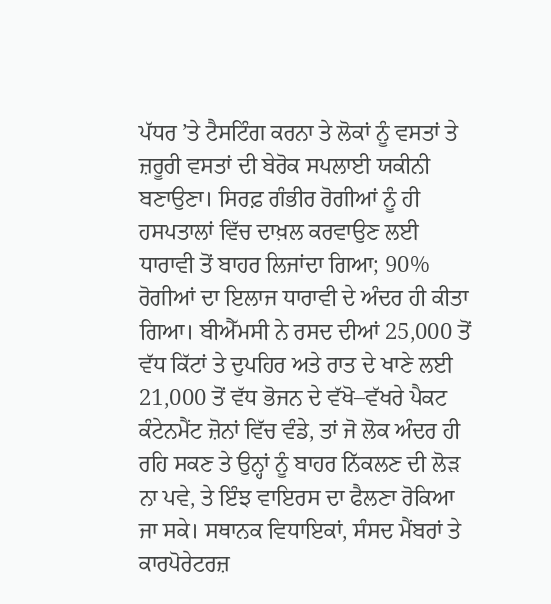ਪੱਧਰ ’ਤੇ ਟੈਸਟਿੰਗ ਕਰਨਾ ਤੇ ਲੋਕਾਂ ਨੂੰ ਵਸਤਾਂ ਤੇ ਜ਼ਰੂਰੀ ਵਸਤਾਂ ਦੀ ਬੇਰੋਕ ਸਪਲਾਈ ਯਕੀਨੀ ਬਣਾਉਣਾ। ਸਿਰਫ਼ ਗੰਭੀਰ ਰੋਗੀਆਂ ਨੂੰ ਹੀ ਹਸਪਤਾਲਾਂ ਵਿੱਚ ਦਾਖ਼ਲ ਕਰਵਾਉਣ ਲਈ ਧਾਰਾਵੀ ਤੋਂ ਬਾਹਰ ਲਿਜਾਂਦਾ ਗਿਆ; 90% ਰੋਗੀਆਂ ਦਾ ਇਲਾਜ ਧਾਰਾਵੀ ਦੇ ਅੰਦਰ ਹੀ ਕੀਤਾ ਗਿਆ। ਬੀਐੱਮਸੀ ਨੇ ਰਸਦ ਦੀਆਂ 25,000 ਤੋਂ ਵੱਧ ਕਿੱਟਾਂ ਤੇ ਦੁਪਹਿਰ ਅਤੇ ਰਾਤ ਦੇ ਖਾਣੇ ਲਈ 21,000 ਤੋਂ ਵੱਧ ਭੋਜਨ ਦੇ ਵੱਖੋ–ਵੱਖਰੇ ਪੈਕਟ ਕੰਟੇਨਮੈਂਟ ਜ਼ੋਨਾਂ ਵਿੱਚ ਵੰਡੇ, ਤਾਂ ਜੋ ਲੋਕ ਅੰਦਰ ਹੀ ਰਹਿ ਸਕਣ ਤੇ ਉਨ੍ਹਾਂ ਨੂੰ ਬਾਹਰ ਨਿੱਕਲਣ ਦੀ ਲੋੜ ਨਾ ਪਵੇ, ਤੇ ਇੰਝ ਵਾਇਰਸ ਦਾ ਫੈਲਣਾ ਰੋਕਿਆ ਜਾ ਸਕੇ। ਸਥਾਨਕ ਵਿਧਾਇਕਾਂ, ਸੰਸਦ ਮੈਂਬਰਾਂ ਤੇ ਕਾਰਪੋਰੇਟਰਜ਼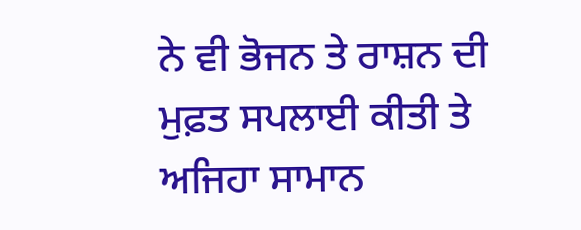ਨੇ ਵੀ ਭੋਜਨ ਤੇ ਰਾਸ਼ਨ ਦੀ ਮੁਫ਼ਤ ਸਪਲਾਈ ਕੀਤੀ ਤੇ ਅਜਿਹਾ ਸਾਮਾਨ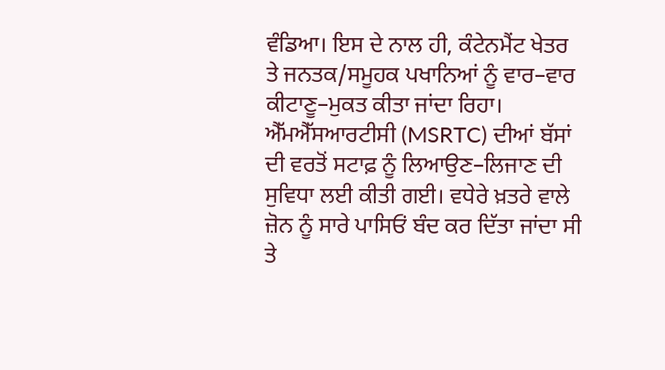ਵੰਡਿਆ। ਇਸ ਦੇ ਨਾਲ ਹੀ, ਕੰਟੇਨਮੈਂਟ ਖੇਤਰ ਤੇ ਜਨਤਕ/ਸਮੂਹਕ ਪਖਾਨਿਆਂ ਨੂੰ ਵਾਰ–ਵਾਰ ਕੀਟਾਣੂ–ਮੁਕਤ ਕੀਤਾ ਜਾਂਦਾ ਰਿਹਾ। ਐੱਮਐੱਸਆਰਟੀਸੀ (MSRTC) ਦੀਆਂ ਬੱਸਾਂ ਦੀ ਵਰਤੋਂ ਸਟਾਫ਼ ਨੂੰ ਲਿਆਉਣ–ਲਿਜਾਣ ਦੀ ਸੁਵਿਧਾ ਲਈ ਕੀਤੀ ਗਈ। ਵਧੇਰੇ ਖ਼ਤਰੇ ਵਾਲੇ ਜ਼ੋਨ ਨੂੰ ਸਾਰੇ ਪਾਸਿਓਂ ਬੰਦ ਕਰ ਦਿੱਤਾ ਜਾਂਦਾ ਸੀ ਤੇ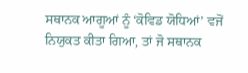ਸਥਾਨਕ ਆਗੂਆਂ ਨੂੰ ‘ਕੋਵਿਡ ਯੋਧਿਆਂ’ ਵਜੋਂ ਨਿਯੁਕਤ ਕੀਤਾ ਗਿਆ, ਤਾਂ ਜੋ ਸਥਾਨਕ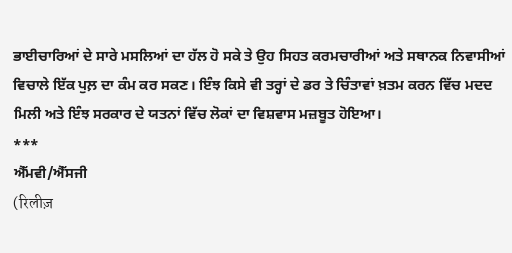ਭਾਈਚਾਰਿਆਂ ਦੇ ਸਾਰੇ ਮਸਲਿਆਂ ਦਾ ਹੱਲ ਹੋ ਸਕੇ ਤੇ ਉਹ ਸਿਹਤ ਕਰਮਚਾਰੀਆਂ ਅਤੇ ਸਥਾਨਕ ਨਿਵਾਸੀਆਂ ਵਿਚਾਲੇ ਇੱਕ ਪੁਲ਼ ਦਾ ਕੰਮ ਕਰ ਸਕਣ। ਇੰਝ ਕਿਸੇ ਵੀ ਤਰ੍ਹਾਂ ਦੇ ਡਰ ਤੇ ਚਿੰਤਾਵਾਂ ਖ਼ਤਮ ਕਰਨ ਵਿੱਚ ਮਦਦ ਮਿਲੀ ਅਤੇ ਇੰਝ ਸਰਕਾਰ ਦੇ ਯਤਨਾਂ ਵਿੱਚ ਲੋਕਾਂ ਦਾ ਵਿਸ਼ਵਾਸ ਮਜ਼ਬੂਤ ਹੋਇਆ।
***
ਐੱਮਵੀ/ਐੱਸਜੀ
(रिलीज़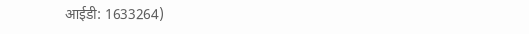आईडी: 1633264)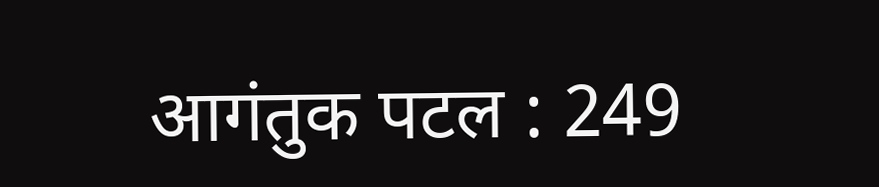आगंतुक पटल : 249